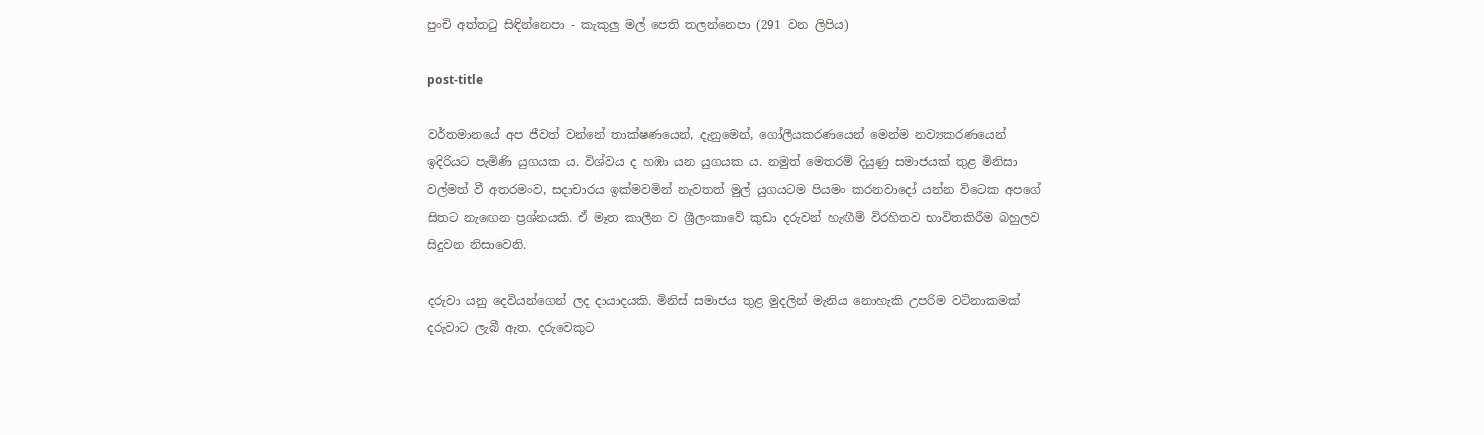පුංචි අත්තටු සිඳින්නෙපා - කැකුලු මල් පෙති තලන්නෙපා (291 වන ලිපිය)

post-title

වර්තමානයේ අප ජීවත් වන්නේ තාක්ෂණයෙන්, දැනුමෙන්, ගෝලීයකරණයෙන් මෙන්ම නව්‍යකරණයෙන් ඉදිරියට පැමිණි යුගයක ය. විශ්වය ද හඹා යන යුගයක ය. නමුත් මෙතරම් දියුණු සමාජයක් තුළ මිනිසා වල්මත් වී අතරමංව, සදාචාරය ඉක්මවමින් නැවතත් මුල් යුගයටම පියමං කරනවාදෝ යන්න විටෙක අපගේ සිතට නැඟෙන ප්‍රශ්නයකි. ඒ මෑත කාලීන ව ශ්‍රීලංකාවේ කුඩා දරුවන් හැඟීම් විරහිතව භාවිතකිරීම බහුලව සිදුවන නිසාවෙනි.

දරුවා යනු දෙවියන්ගෙන් ලද දායාදයකි. මිනිස් සමාජය තුළ මුදලින් මැනිය නොහැකි උපරිම වටිනාකමක් දරුවාට ලැබී ඇත. දරුවෙකුට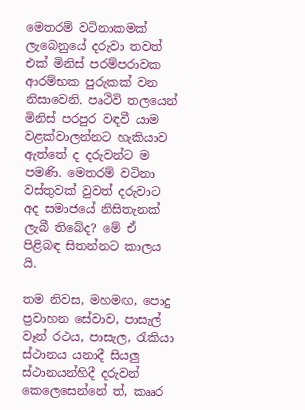මෙතරම් වටිනාකමක් ලැබෙනුයේ දරුවා තවත් එක් මිනිස් පරම්පරාවක ආරම්භක පුරුකක් වන නිසාවෙනි. පෘථිවි තලයෙන් මිනිස් පරපුර වඳවී යාම වළක්වාලන්නට හැකියාව ඇත්තේ ද දරුවන්ට ම පමණි. මෙතරම් වටිනා වස්තුවක් වුවත් දරුවාට අද සමාජයේ නිසිතැනක් ලැබී තිබේද? මේ ඒ පිළිබඳ සිතන්නට කාලය යි.

තම නිවස, මහමඟ, පොදු ප්‍රවාහන සේවාව, පාසැල් වෑන් රථය, පාසැල, රැකියා ස්ථානය යනාදී සියලු ස්ථානයන්හිදී දරුවන් කෙලෙසෙන්නේ ත්, කෲර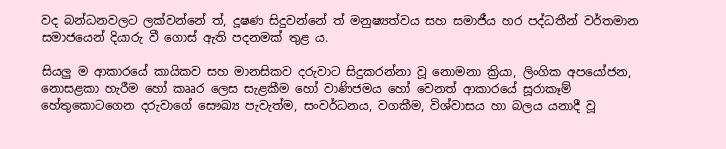වද බන්ධනවලට ලක්වන්නේ ත්, දූෂණ සිදුවන්නේ ත් මනුෂ්‍යත්වය සහ සමාජීය හර පද්ධතීන් වර්තමාන සමාජයෙන් දියාරු වී ගොස් ඇති පදනමක් තුළ ය.

සියලු ම ආකාරයේ කායිකව සහ මානසිකව දරුවාට සිදුකරන්නා වූ නොමනා ක්‍රියා, ලිංගික අපයෝජන, නොසළකා හැරීම හෝ කෲර ලෙස සැළකීම හෝ වාණිජමය හෝ වෙනත් ආකාරයේ සූරාකෑම් හේතුකොටගෙන දරුවාගේ සෞඛ්‍ය පැවැත්ම, සංවර්ධනය, වගකීම, විශ්වාසය හා බලය යනාදී වූ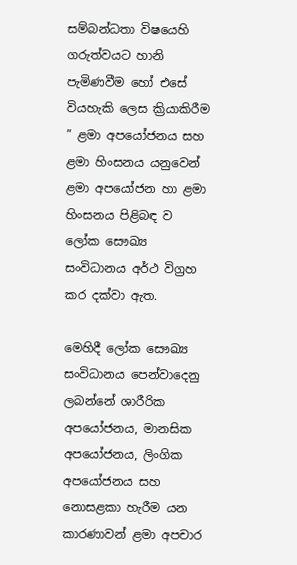සම්බන්ධතා විෂයෙහි ගරුත්වයට හානි පැමිණවීම හෝ එසේ වියහැකි ලෙස ක්‍රියාකිරීම ” ළමා අපයෝජනය සහ ළමා හිංසනය යනුවෙන් ළමා අපයෝජන හා ළමා හිංසනය පිළිබඳ ව ලෝක සෞඛ්‍ය සංවිධානය අර්ථ විග්‍රහ කර දක්වා ඇත.

මෙහිදී ලෝක සෞඛ්‍ය සංවිධානය පෙන්වාදෙනු ලබන්නේ ශාරීරික අපයෝජනය, මානසික අපයෝජනය, ලිංගික අපයෝජනය සහ නොසළකා හැරීම යන කාරණාවන් ළමා අපචාර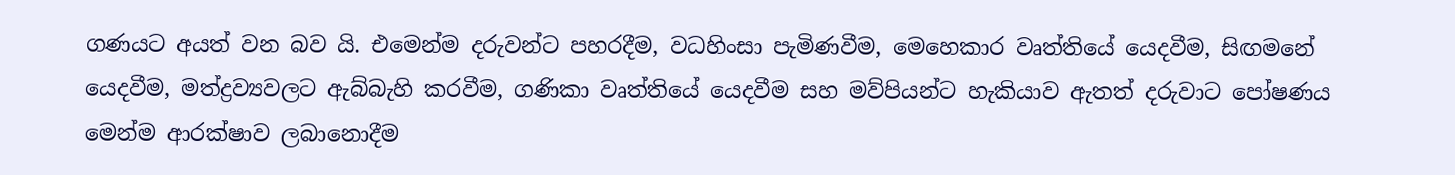ගණයට අයත් වන බව යි. එමෙන්ම දරුවන්ට පහරදීම, වධහිංසා පැමිණවීම, මෙහෙකාර වෘත්තියේ යෙදවීම, සිඟමනේ යෙදවීම, මත්ද්‍රව්‍යවලට ඇබ්බැහි කරවීම, ගණිකා වෘත්තියේ යෙදවීම සහ මව්පියන්ට හැකියාව ඇතත් දරුවාට පෝෂණය මෙන්ම ආරක්ෂාව ලබානොදීම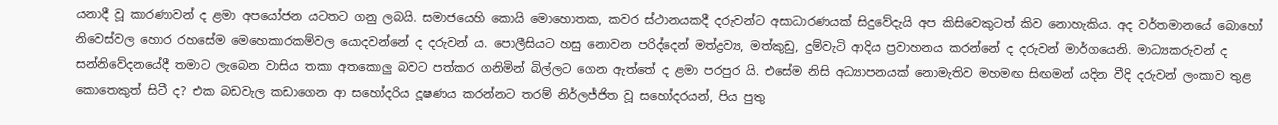යනාදී වූ කාරණාවන් ද ළමා අපයෝජන යටතට ගනු ලබයි. සමාජයෙහි කොයි මොහොතක, කවර ස්ථානයකදී දරුවන්ට අසාධාරණයක් සිදුවේදැයි අප කිසිවෙකුටත් කිව නොහැකිය. අද වර්තමානයේ බොහෝ නිවෙස්වල හොර රහසේම මෙහෙකාරකම්වල යොදවන්නේ ද දරුවන් ය. පොලීසියට හසු නොවන පරිද්දෙන් මත්ද්‍රව්‍ය, මත්කුඩු, දුම්වැටි ආදිය ප්‍රවාහනය කරන්නේ ද දරුවන් මාර්ගයෙනි. මාධ්‍යකරුවන් ද සන්නිවේදනයේදී තමාට ලැබෙන වාසිය තකා අතකොලු බවට පත්කර ගනිමින් බිල්ලට ගෙන ඇත්තේ ද ළමා පරපුර යි. එසේම නිසි අධ්‍යාපනයක් නොමැතිව මහමඟ සිඟමන් යදින වීදි දරුවන් ලංකාව තුළ කොතෙකුත් සිටී ද? එක බඩවැල කඩාගෙන ආ සහෝදරිය දූෂණය කරන්නට තරම් නිර්ලජ්ජිත වූ සහෝදරයන්, පිය පුතු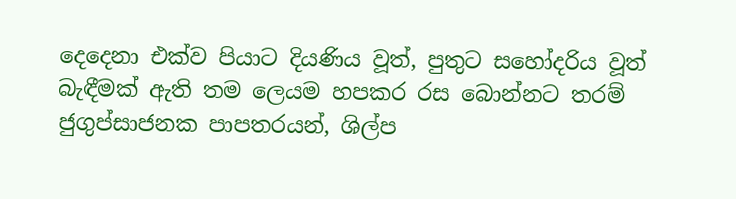දෙදෙනා එක්ව පියාට දියණිය වූත්, පුතුට සහෝදරිය වූත් බැඳීමක් ඇති තම ලෙයම හපකර රස බොන්නට තරම් ජුගුප්සාජනක පාපතරයන්, ශිල්ප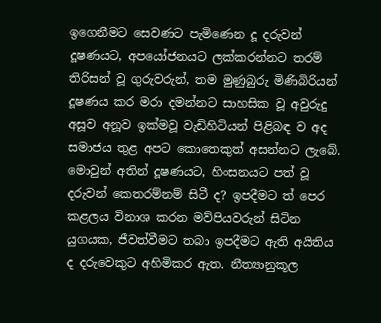ඉගෙනීමට සෙවණට පැමිණෙන දූ දරුවන් දූෂණයට, අපයෝජනයට ලක්කරන්නට තරම් තිරිසන් වූ ගුරුවරුන්, තම මුණුබුරු මිණිබිරියන් දූෂණය කර මරා දමන්නට සාහසික වූ අවුරුදු අසූව අනූව ඉක්මවූ වැඩිහිටියන් පිළිබඳ ව අද සමාජය තුළ අපට කොතෙකුත් අසන්නට ලැබේ. මොවුන් අතින් දූෂණයට, හිංසනයට පත් වූ දරුවන් කෙතරම්නම් සිටී ද? ඉපදීමට ත් පෙර කළලය විනාශ කරන මව්පියවරුන් සිටින යුගයක, ජීවත්වීමට තබා ඉපදීමට ඇති අයිතිය ද දරුවෙකුට අහිමිකර ඇත. නීත්‍යානුකූල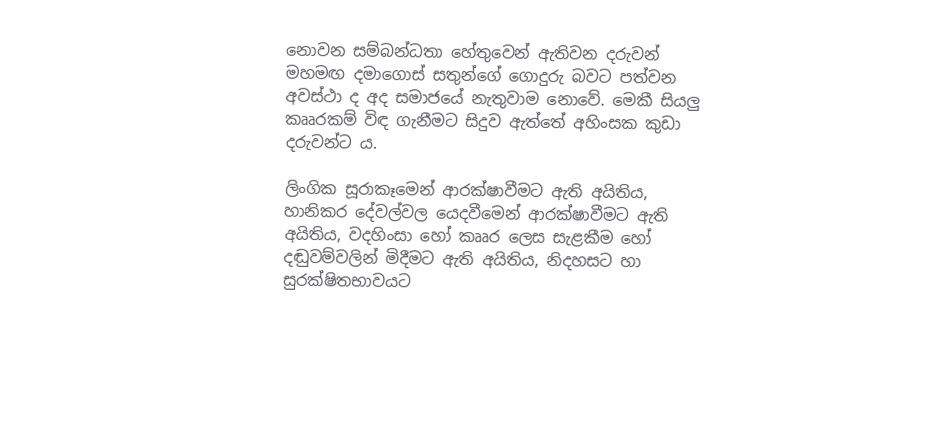නොවන සම්බන්ධතා හේතුවෙන් ඇතිවන දරුවන් මහමඟ දමාගොස් සතුන්ගේ ගොදුරු බවට පත්වන අවස්ථා ද අද සමාජයේ නැතුවාම නොවේ. මෙකී සියලු කෲරකම් විඳ ගැනීමට සිදුව ඇත්තේ අහිංසක කුඩා දරුවන්ට ය.

ලිංගික සූරාකෑමෙන් ආරක්ෂාවීමට ඇති අයිතිය, හානිකර දේවල්වල යෙදවීමෙන් ආරක්ෂාවීමට ඇති අයිතිය, වදහිංසා හෝ කෲර ලෙස සැළකීම හෝ දඬුවම්වලින් මිදීමට ඇති අයිතිය, නිදහසට හා සුරක්ෂිතභාවයට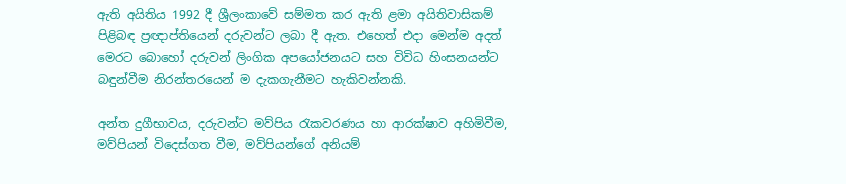ඇති අයිතිය 1992 දී ශ්‍රීලංකාවේ සම්මත කර ඇති ළමා අයිතිවාසිකම් පිළිබඳ ප්‍රඥාප්තියෙන් දරුවන්ට ලබා දී ඇත. එහෙත් එදා මෙන්ම අදත් මෙරට බොහෝ දරුවන් ලිංගික අපයෝජනයට සහ විවිධ හිංසනයන්ට බඳුන්වීම නිරන්තරයෙන් ම දැකගැනීමට හැකිවන්නකි.

අන්ත දුගීභාවය, දරුවන්ට මව්පිය රැකවරණය හා ආරක්ෂාව අහිමිවීම, මව්පියන් විදෙස්ගත වීම, මව්පියන්ගේ අනියම්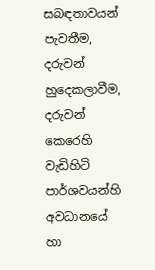සබඳතාවයන් පැවතීම, දරුවන් හුදෙකලාවීම, දරුවන් කෙරෙහි වැඩිහිටි පාර්ශවයන්හි අවධානයේ හා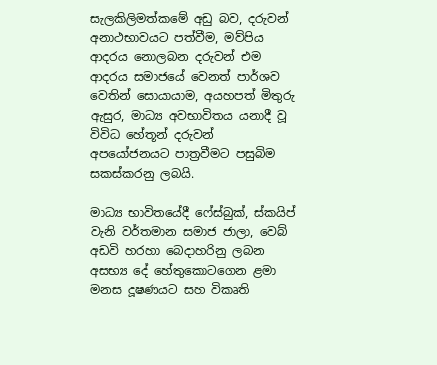සැලකිලිමත්කමේ අඩු බව, දරුවන් අනාථභාවයට පත්වීම, මව්පිය ආදරය නොලබන දරුවන් එම ආදරය සමාජයේ වෙනත් පාර්ශව වෙතින් සොයායාම, අයහපත් මිතුරු ඇසුර, මාධ්‍ය අවභාවිතය යනාදී වූ විවිධ හේතූන් දරුවන් අපයෝජනයට පාත්‍රවීමට පසුබිම සකස්කරනු ලබයි.

මාධ්‍ය භාවිතයේදී ෆේස්බුක්, ස්කයිප් වැනි වර්තමාන සමාජ ජාලා, වෙබ් අඩවි හරහා බෙදාහරිනු ලබන අසභ්‍ය දේ හේතුකොටගෙන ළමා මනස දූෂණයට සහ විකෘති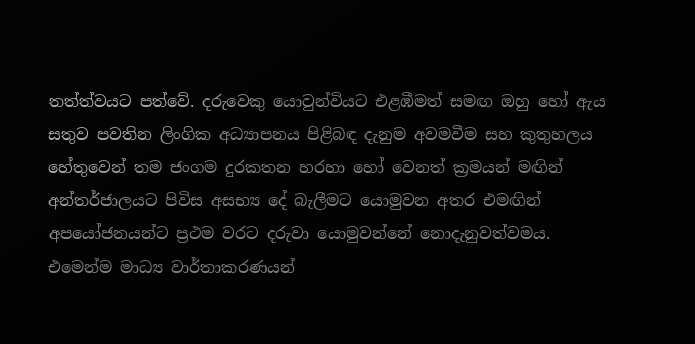තත්ත්වයට පත්වේ. දරුවෙකු යොවුන්වියට එළඹීමත් සමඟ ඔහු හෝ ඇය සතුව පවතින ලිංගික අධ්‍යාපනය පිළිබඳ දැනුම අවමවීම සහ කුතුහලය හේතුවෙන් තම ජංගම දුරකතන හරහා හෝ වෙනත් ක්‍රමයන් මඟින් අන්තර්ජාලයට පිවිස අසභ්‍ය දේ බැලීමට යොමුවන අතර එමඟින් අපයෝජනයන්ට ප්‍රථම වරට දරුවා යොමුවන්නේ නොදැනුවත්වමය. එමෙන්ම මාධ්‍ය වාර්තාකරණයන්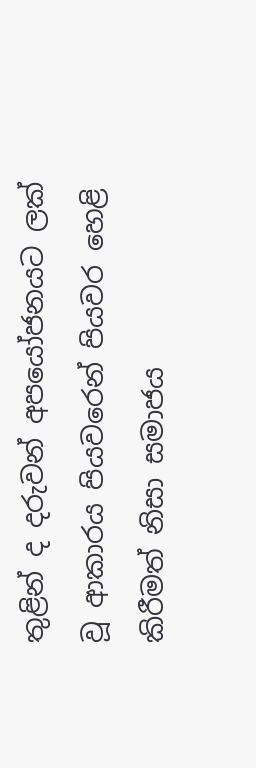තුළින් ද දරුවන් අපයෝජනයට ලක් වූ ආකාරය පියවරෙන් පියවර හෙළි කිරීමත් නිසා සමාජය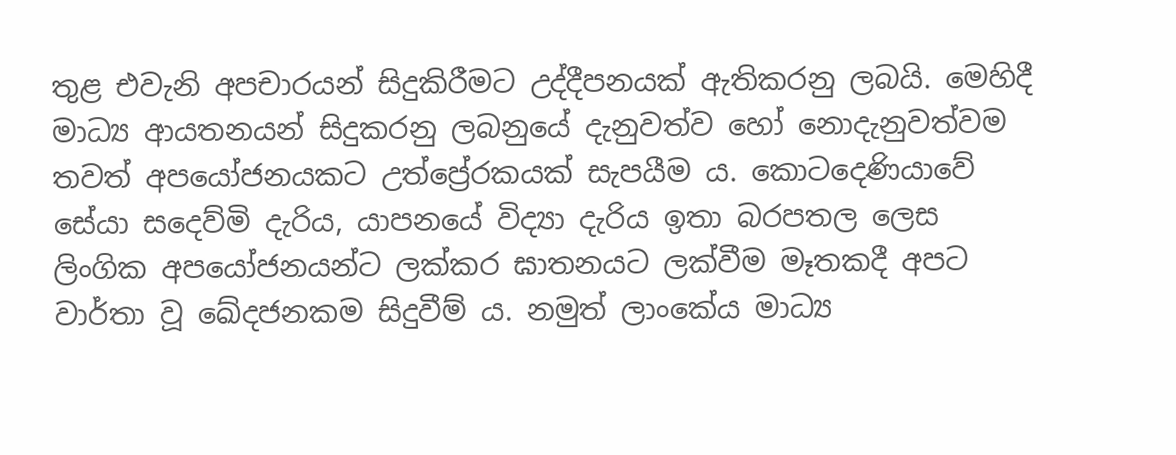තුළ එවැනි අපචාරයන් සිදුකිරීමට උද්දීපනයක් ඇතිකරනු ලබයි. මෙහිදී මාධ්‍ය ආයතනයන් සිදුකරනු ලබනුයේ දැනුවත්ව හෝ නොදැනුවත්වම තවත් අපයෝජනයකට උත්ප්‍රේරකයක් සැපයීම ය. කොටදෙණියාවේ සේයා සදෙව්මි දැරිය, යාපනයේ විද්‍යා දැරිය ඉතා බරපතල ලෙස ලිංගික අපයෝජනයන්ට ලක්කර ඝාතනයට ලක්වීම මෑතකදී අපට වාර්තා වූ ඛේදජනකම සිදුවීම් ය. නමුත් ලාංකේය මාධ්‍ය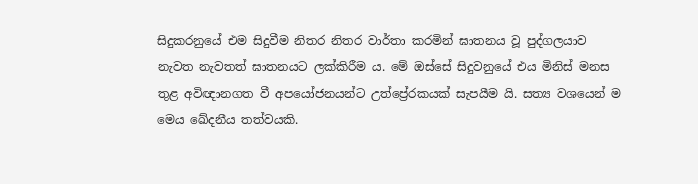සිදුකරනුයේ එම සිදුවීම නිතර නිතර වාර්තා කරමින් ඝාතනය වූ පුද්ගලයාව නැවත නැවතත් ඝාතනයට ලක්කිරීම ය. මේ ඔස්සේ සිදුවනුයේ එය මිනිස් මනස තුළ අවිඥානගත වී අපයෝජනයන්ට උත්ප්‍රේරකයක් සැපයීම යි. සත්‍ය වශයෙන් ම මෙය ඛේදනීය තත්වයකි.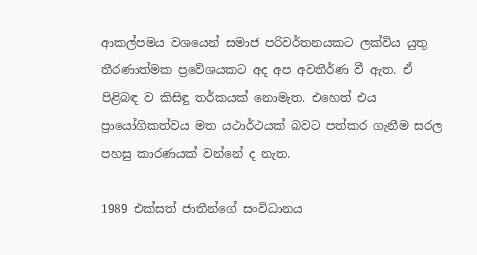ආකල්පමය වශයෙන් සමාජ පරිවර්තනයකට ලක්විය යුතු තීරණාත්මක ප්‍රවේශයකට අද අප අවතීර්ණ වී ඇත. ඒ පිළිබඳ ව කිසිඳු තර්කයක් නොමැත. එහෙත් එය ප්‍රායෝගිකත්වය මත යථාර්ථයක් බවට පත්කර ගැනීම සරල පහසු කාරණයක් වන්නේ ද නැත.

1989 එක්සත් ජාතීන්ගේ සංවිධානය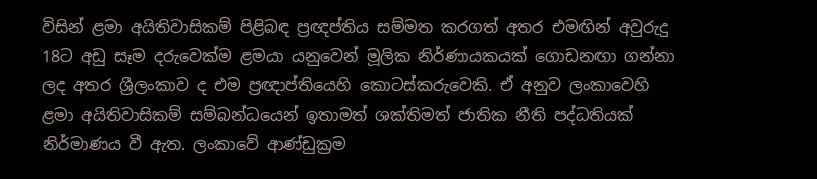විසින් ළමා අයිතිවාසිකම් පිළිබඳ ප්‍රඥප්තිය සම්මත කරගත් අතර එමඟින් අවුරුදු 18ට අඩු සෑම දරුවෙක්ම ළමයා යනුවෙන් මූලික නිර්ණායකයක් ගොඩනඟා ගන්නා ලද අතර ශ්‍රීලංකාව ද එම ප්‍රඥාප්තියෙහි කොටස්කරුවෙකි. ඒ අනුව ලංකාවෙහි ළමා අයිතිවාසිකම් සම්බන්ධයෙන් ඉතාමත් ශක්තිමත් ජාතික නීති පද්ධතියක් නිර්මාණය වී ඇත. ලංකාවේ ආණ්ඩුක්‍රම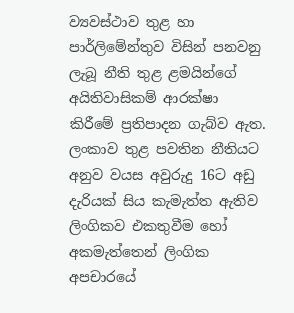ව්‍යවස්ථාව තුළ හා පාර්ලිමේන්තුව විසින් පනවනු ලැබූ නීති තුළ ළමයින්ගේ අයිතිවාසිකම් ආරක්ෂා කිරීමේ ප්‍රතිපාදන ගැබ්ව ඇත. ලංකාව තුළ පවතින නීතියට අනුව වයස අවුරුදු 16ට අඩු දැරියක් සිය කැමැත්ත ඇතිව ලිංගිකව එකතුවීම හෝ අකමැත්තෙන් ලිංගික අපචාරයේ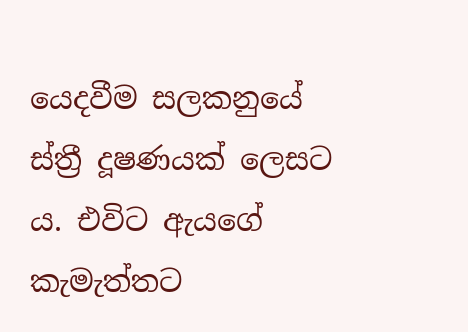යෙදවීම සලකනුයේ ස්ත්‍රී දූෂණයක් ලෙසට ය. එවිට ඇයගේ කැමැත්තට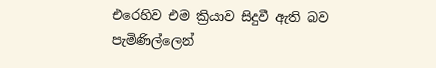එරෙහිව එම ක්‍රියාව සිදුවී ඇති බව පැමිණිල්ලෙන්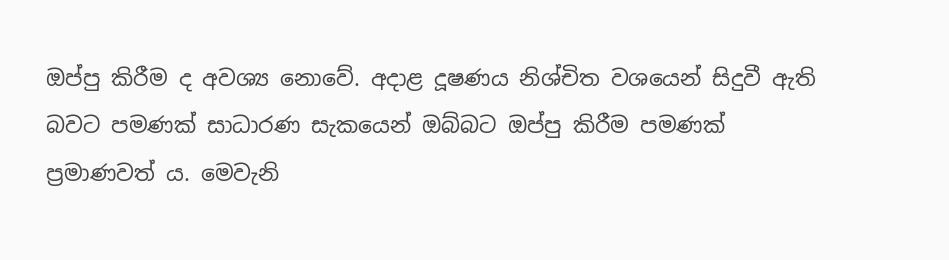ඔප්පු කිරීම ද අවශ්‍ය නොවේ. අදාළ දූෂණය නිශ්චිත වශයෙන් සිදුවී ඇති බවට පමණක් සාධාරණ සැකයෙන් ඔබ්බට ඔප්පු කිරීම පමණක් ප්‍රමාණවත් ය. මෙවැනි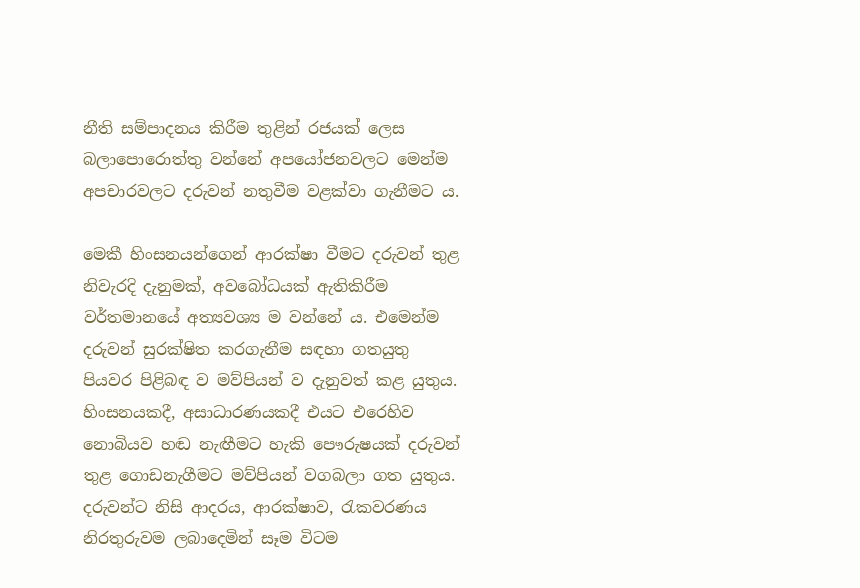නීති සම්පාදනය කිරීම තුළින් රජයක් ලෙස බලාපොරොත්තු වන්නේ අපයෝජනවලට මෙන්ම අපචාරවලට දරුවන් නතුවීම වළක්වා ගැනීමට ය.

මෙකී හිංසනයන්ගෙන් ආරක්ෂා වීමට දරුවන් තුළ නිවැරදි දැනුමක්, අවබෝධයක් ඇතිකිරීම වර්තමානයේ අත්‍යවශ්‍ය ම වන්නේ ය. එමෙන්ම දරුවන් සුරක්ෂිත කරගැනීම සඳහා ගතයුතු පියවර පිළිබඳ ව මව්පියන් ව දැනුවත් කළ යුතුය. හිංසනයකදී, අසාධාරණයකදී එයට එරෙහිව නොබියව හඬ නැඟීමට හැකි පෞරුෂයක් දරුවන් තුළ ගොඩනැගීමට මව්පියන් වගබලා ගත යුතුය. දරුවන්ට නිසි ආදරය, ආරක්ෂාව, රැකවරණය නිරතුරුවම ලබාදෙමින් සෑම විටම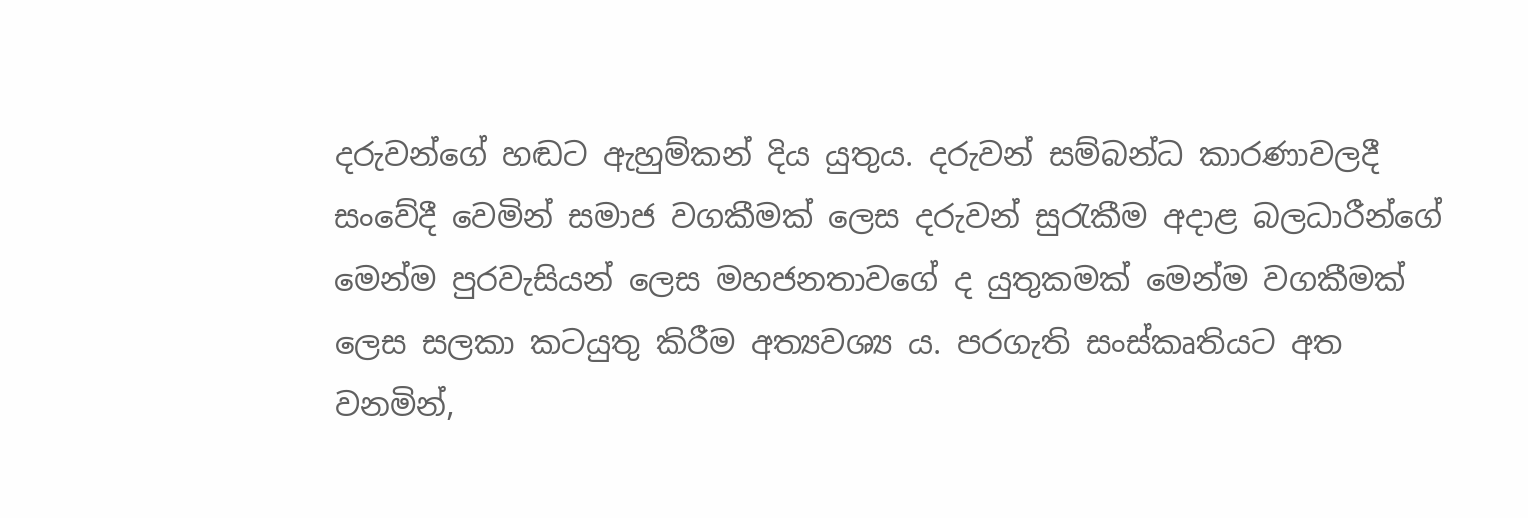දරුවන්ගේ හඬට ඇහුම්කන් දිය යුතුය. දරුවන් සම්බන්ධ කාරණාවලදී සංවේදී වෙමින් සමාජ වගකීමක් ලෙස දරුවන් සුරැකීම අදාළ බලධාරීන්ගේ මෙන්ම පුරවැසියන් ලෙස මහජනතාවගේ ද යුතුකමක් මෙන්ම වගකීමක් ලෙස සලකා කටයුතු කිරීම අත්‍යවශ්‍ය ය. පරගැති සංස්කෘතියට අත වනමින්,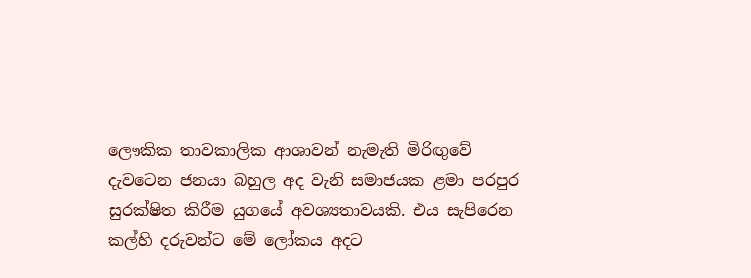ලෞකික තාවකාලික ආශාවන් නැමැති මිරිඟුවේ දැවටෙන ජනයා බහුල අද වැනි සමාජයක ළමා පරපුර සුරක්ෂිත කිරීම යුගයේ අවශ්‍යතාවයකි. එය සැපිරෙන කල්හි දරුවන්ට මේ ලෝකය අදට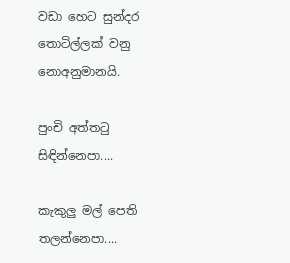වඩා හෙට සුන්දර තොටිල්ලක් වනු නොඅනුමානයි.

පුංචි අත්තටු සිඳින්නෙපා....

කැකුලු මල් පෙති තලන්නෙපා....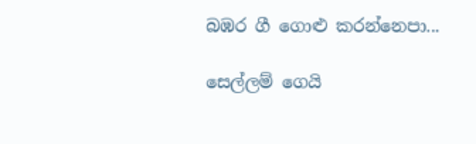බඹර ගී ගොළු කරන්නෙපා...

සෙල්ලම් ගෙයි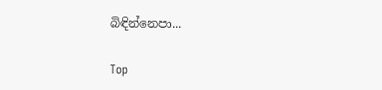බිඳින්නෙපා...

Top